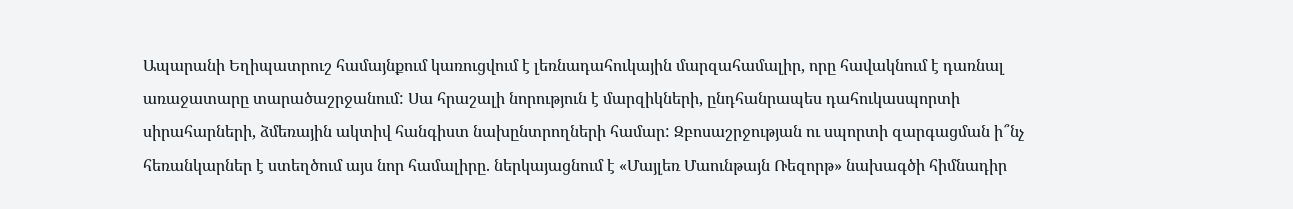Ապարանի Եղիպատրուշ համայնքում կառուցվում է լեռնադահուկային մարզահամալիր, որը հավակնում է դառնալ առաջատարը տարածաշրջանում: Սա հրաշալի նորություն է մարզիկների, ընդհանրապես դահուկասպորտի սիրահարների, ձմեռային ակտիվ հանգիստ նախընտրողների համար: Զբոսաշրջության ու սպորտի զարգացման ի՞նչ հեռանկարներ է ստեղծում այս նոր համալիրը. ներկայացնում է «Մայլեռ Մաունթայն Ռեզորթ» նախագծի հիմնադիր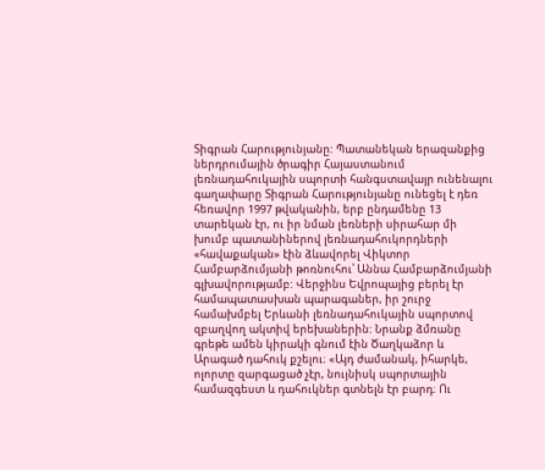Տիգրան Հարությունյանը: Պատանեկան երազանքից ներդրումային ծրագիր Հայաստանում լեռնադահուկային սպորտի հանգստավայր ունենալու գաղափարը Տիգրան Հարությունյանը ունեցել է դեռ հեռավոր 1997 թվականին, երբ ընդամենը 13 տարեկան էր, ու իր նման լեռների սիրահար մի խումբ պատանիներով լեռնադահուկորդների «հավաքական» էին ձևավորել Վիկտոր Համբարձումյանի թոռնուհու՝ Աննա Համբարձումյանի գլխավորությամբ: Վերջինս Եվրոպայից բերել էր համապատասխան պարագաներ, իր շուրջ համախմբել Երևանի լեռնադահուկային սպորտով զբաղվող ակտիվ երեխաներին: Նրանք ձմռանը գրեթե ամեն կիրակի գնում էին Ծաղկաձոր և Արագած դահուկ քշելու։ «Այդ ժամանակ, իհարկե, ոլորտը զարգացած չէր, նույնիսկ սպորտային համազգեստ և դահուկներ գտնելն էր բարդ։ Ու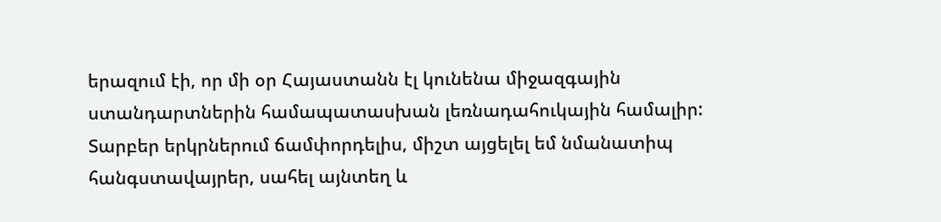երազում էի, որ մի օր Հայաստանն էլ կունենա միջազգային ստանդարտներին համապատասխան լեռնադահուկային համալիր: Տարբեր երկրներում ճամփորդելիս, միշտ այցելել եմ նմանատիպ հանգստավայրեր, սահել այնտեղ և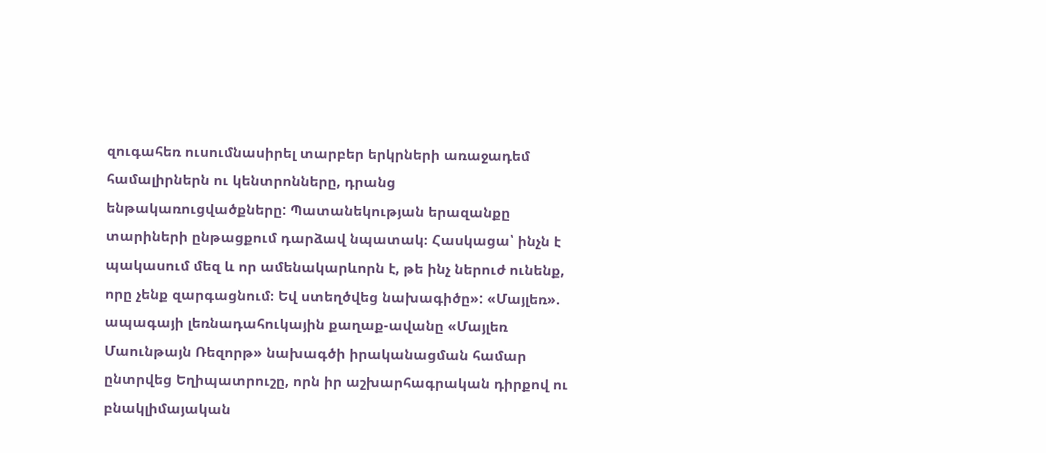զուգահեռ ուսումնասիրել տարբեր երկրների առաջադեմ համալիրներն ու կենտրոնները, դրանց ենթակառուցվածքները: Պատանեկության երազանքը տարիների ընթացքում դարձավ նպատակ։ Հասկացա՝ ինչն է պակասում մեզ և որ ամենակարևորն է, թե ինչ ներուժ ունենք, որը չենք զարգացնում։ Եվ ստեղծվեց նախագիծը»: «Մայլեռ». ապագայի լեռնադահուկային քաղաք-ավանը «Մայլեռ Մաունթայն Ռեզորթ» նախագծի իրականացման համար ընտրվեց Եղիպատրուշը, որն իր աշխարհագրական դիրքով ու բնակլիմայական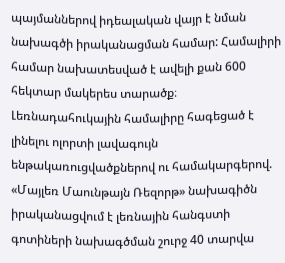պայմաններով իդեալական վայր է նման նախագծի իրականացման համար: Համալիրի համար նախատեսված է ավելի քան 600 հեկտար մակերես տարածք։ Լեռնադահուկային համալիրը հագեցած է լինելու ոլորտի լավագույն ենթակառուցվածքներով ու համակարգերով. «Մայլեռ Մաունթայն Ռեզորթ» նախագիծն իրականացվում է լեռնային հանգստի գոտիների նախագծման շուրջ 40 տարվա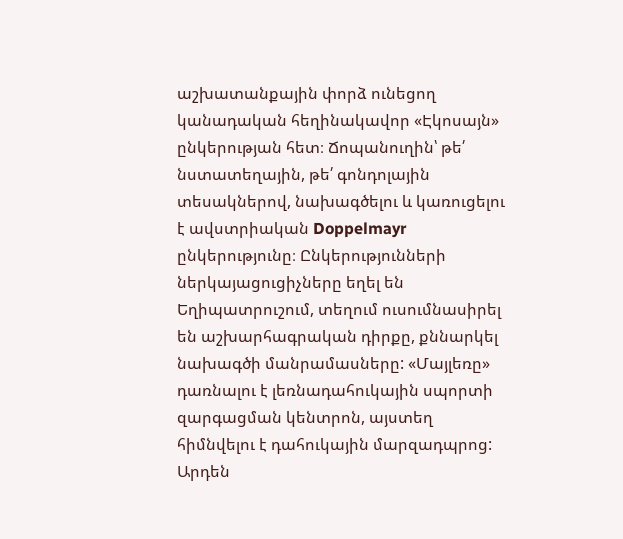աշխատանքային փորձ ունեցող կանադական հեղինակավոր «Էկոսայն» ընկերության հետ։ Ճոպանուղին՝ թե՛ նստատեղային, թե՛ գոնդոլային տեսակներով, նախագծելու և կառուցելու է ավստրիական Doppelmayr ընկերությունը։ Ընկերությունների ներկայացուցիչները եղել են Եղիպատրուշում, տեղում ուսումնասիրել են աշխարհագրական դիրքը, քննարկել նախագծի մանրամասները: «Մայլեռը» դառնալու է լեռնադահուկային սպորտի զարգացման կենտրոն, այստեղ հիմնվելու է դահուկային մարզադպրոց: Արդեն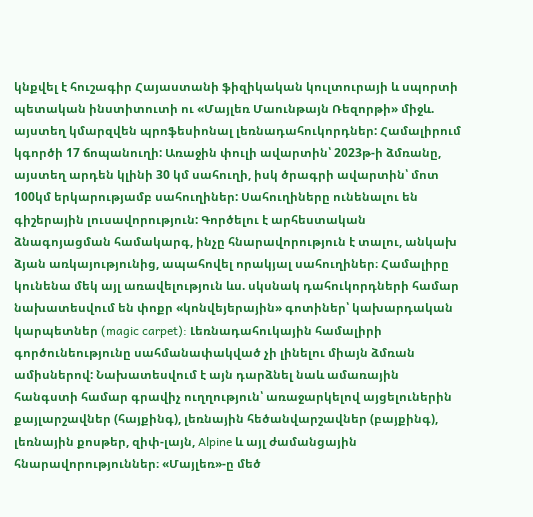կնքվել է հուշագիր Հայաստանի ֆիզիկական կուլտուրայի և սպորտի պետական ինստիտուտի ու «Մայլեռ Մաունթայն Ռեզորթի» միջև. այստեղ կմարզվեն պրոֆեսիոնալ լեռնադահուկորդներ: Համալիրում կգործի 17 ճոպանուղի: Առաջին փուլի ավարտին՝ 2023թ-ի ձմռանը, այստեղ արդեն կլինի 30 կմ սահուղի, իսկ ծրագրի ավարտին՝ մոտ 100կմ երկարությամբ սահուղիներ: Սահուղիները ունենալու են գիշերային լուսավորություն: Գործելու է արհեստական ձնագոյացման համակարգ, ինչը հնարավորություն է տալու, անկախ ձյան առկայությունից, ապահովել որակյալ սահուղիներ։ Համալիրը կունենա մեկ այլ առավելություն ևս. սկսնակ դահուկորդների համար նախատեսվում են փոքր «կոնվեյերային» գոտիներ՝ կախարդական կարպետներ (magic carpet): Լեռնադահուկային համալիրի գործունեությունը սահմանափակված չի լինելու միայն ձմռան ամիսներով: Նախատեսվում է այն դարձնել նաև ամառային հանգստի համար գրավիչ ուղղություն՝ առաջարկելով այցելուներին քայլարշավներ (հայքինգ), լեռնային հեծանվարշավներ (բայքինգ), լեռնային քոսթեր, զիփ-լայն, Alpine և այլ ժամանցային հնարավորություններ։ «Մայլեռ»-ը մեծ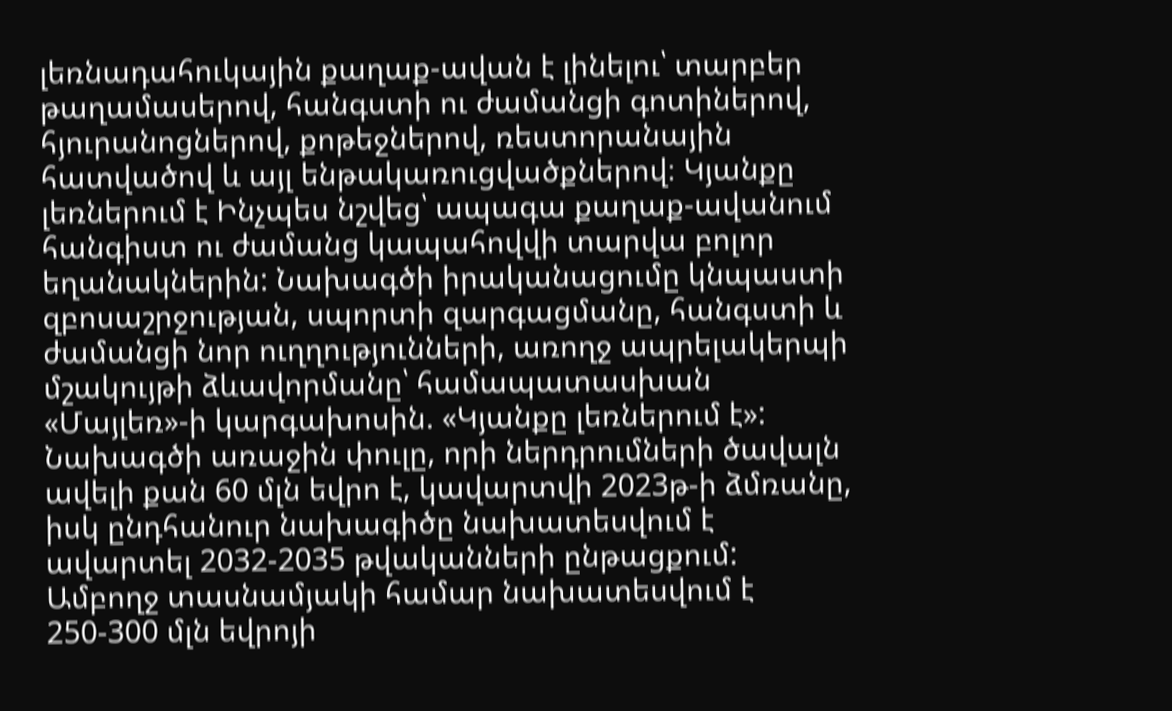լեռնադահուկային քաղաք-ավան է լինելու՝ տարբեր թաղամասերով, հանգստի ու ժամանցի գոտիներով, հյուրանոցներով, քոթեջներով, ռեստորանային հատվածով և այլ ենթակառուցվածքներով։ Կյանքը լեռներում է Ինչպես նշվեց՝ ապագա քաղաք-ավանում հանգիստ ու ժամանց կապահովվի տարվա բոլոր եղանակներին: Նախագծի իրականացումը կնպաստի զբոսաշրջության, սպորտի զարգացմանը, հանգստի և ժամանցի նոր ուղղությունների, առողջ ապրելակերպի մշակույթի ձևավորմանը՝ համապատասխան «Մայլեռ»-ի կարգախոսին. «Կյանքը լեռներում է»: Նախագծի առաջին փուլը, որի ներդրումների ծավալն ավելի քան 60 մլն եվրո է, կավարտվի 2023թ-ի ձմռանը, իսկ ընդհանուր նախագիծը նախատեսվում է ավարտել 2032-2035 թվականների ընթացքում: Ամբողջ տասնամյակի համար նախատեսվում է 250-300 մլն եվրոյի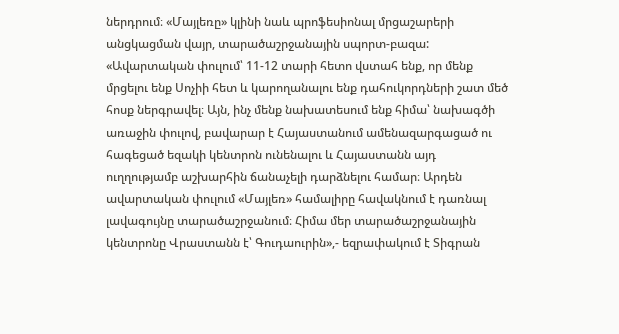ներդրում։ «Մայլեռը» կլինի նաև պրոֆեսիոնալ մրցաշարերի անցկացման վայր, տարածաշրջանային սպորտ-բազա: «Ավարտական փուլում՝ 11-12 տարի հետո վստահ ենք, որ մենք մրցելու ենք Սոչիի հետ և կարողանալու ենք դահուկորդների շատ մեծ հոսք ներգրավել։ Այն, ինչ մենք նախատեսում ենք հիմա՝ նախագծի առաջին փուլով, բավարար է Հայաստանում ամենազարգացած ու հագեցած եզակի կենտրոն ունենալու և Հայաստանն այդ ուղղությամբ աշխարհին ճանաչելի դարձնելու համար։ Արդեն ավարտական փուլում «Մայլեռ» համալիրը հավակնում է դառնալ լավագույնը տարածաշրջանում։ Հիմա մեր տարածաշրջանային կենտրոնը Վրաստանն է՝ Գուդաուրին»,- եզրափակում է Տիգրան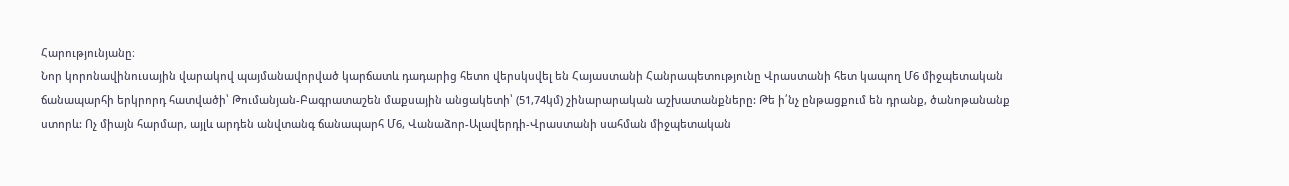Հարությունյանը։
Նոր կորոնավինուսային վարակով պայմանավորված կարճատև դադարից հետո վերսկսվել են Հայաստանի Հանրապետությունը Վրաստանի հետ կապող Մ6 միջպետական ճանապարհի երկրորդ հատվածի՝ Թումանյան-Բագրատաշեն մաքսային անցակետի՝ (51,74կմ) շինարարական աշխատանքները: Թե ի՛նչ ընթացքում են դրանք, ծանոթանանք ստորև: Ոչ միայն հարմար, այլև արդեն անվտանգ ճանապարհ Մ6, Վանաձոր-Ալավերդի-Վրաստանի սահման միջպետական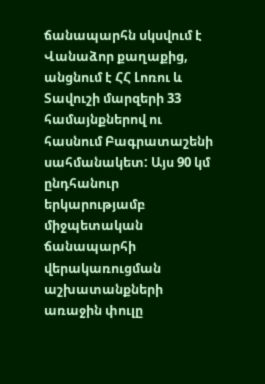ճանապարհն սկսվում է Վանաձոր քաղաքից, անցնում է ՀՀ Լոռու և Տավուշի մարզերի 33 համայնքներով ու հասնում Բագրատաշենի սահմանակետ: Այս 90 կմ ընդհանուր երկարությամբ միջպետական ճանապարհի վերակառուցման աշխատանքների առաջին փուլը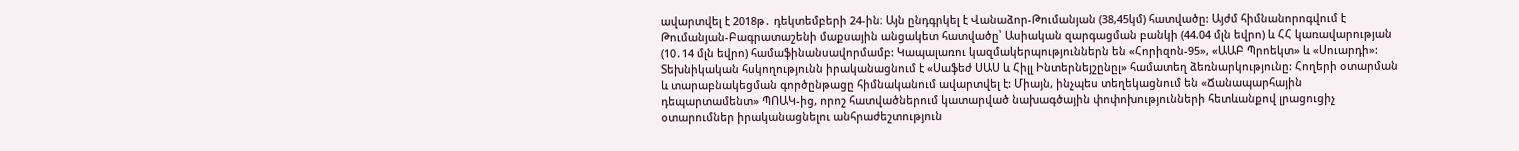ավարտվել է 2018թ․ դեկտեմբերի 24-ին։ Այն ընդգրկել է Վանաձոր-Թումանյան (38,45կմ) հատվածը: Այժմ հիմնանորոգվում է Թումանյան-Բագրատաշենի մաքսային անցակետ հատվածը՝ Ասիական զարգացման բանկի (44.04 մլն եվրո) և ՀՀ կառավարության (10․14 մլն եվրո) համաֆինանսավորմամբ: Կապալառու կազմակերպություններն են «Հորիզոն-95», «ԱԱԲ Պրոեկտ» և «Սուարդի»: Տեխնիկական հսկողությունն իրականացնում է «Սաֆեժ ՍԱՍ և Հիլլ Ինտերնեյշընըլ» համատեղ ձեռնարկությունը: Հողերի օտարման և տարաբնակեցման գործընթացը հիմնականում ավարտվել է: Միայն, ինչպես տեղեկացնում են «Ճանապարհային դեպարտամենտ» ՊՈԱԿ-ից, որոշ հատվածներում կատարված նախագծային փոփոխությունների հետևանքով լրացուցիչ օտարումներ իրականացնելու անհրաժեշտություն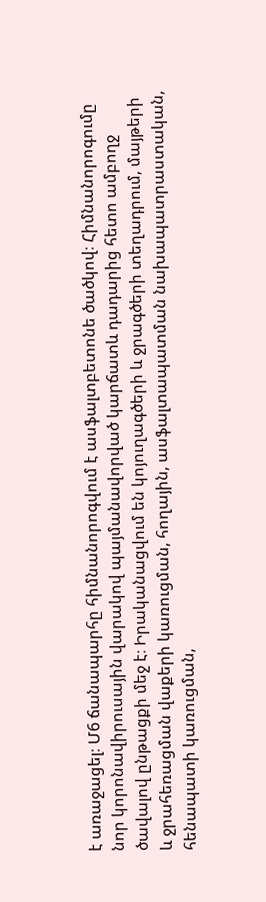է առաջացել։ Մ6 ճանապարհը հիմնանորոգվում է ասֆալտբետոնե ծածկով։ Հիմնանորոգումը նոր կորոնավիրուսային վարակով պայմանավորված կարճատև դադարից հետո ամբողջ ծավալով ընթացքի մեջ է։ Իրականացվում են կոյուղագծերի և ջրագծերի տեղադրում‚ մայթերի և ջրահեռացման վաքերի կառուցման‚ հողային‚ ասֆալտապատման նախապատրաստական‚ հենապատի կառուցման‚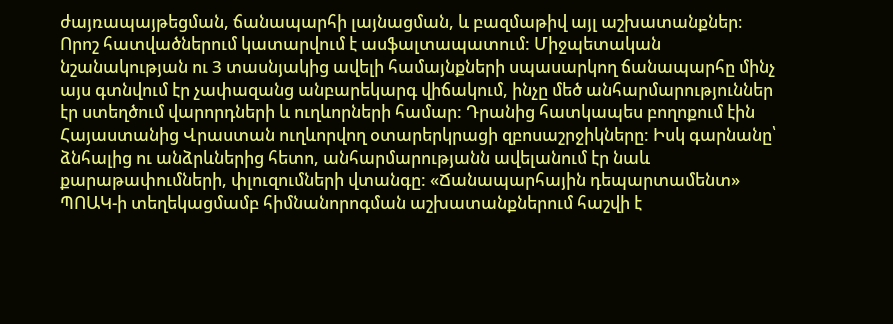ժայռապայթեցման, ճանապարհի լայնացման, և բազմաթիվ այլ աշխատանքներ։ Որոշ հատվածներում կատարվում է ասֆալտապատում: Միջպետական նշանակության ու 3 տասնյակից ավելի համայնքների սպասարկող ճանապարհը մինչ այս գտնվում էր չափազանց անբարեկարգ վիճակում, ինչը մեծ անհարմարություններ էր ստեղծում վարորդների և ուղևորների համար: Դրանից հատկապես բողոքում էին Հայաստանից Վրաստան ուղևորվող օտարերկրացի զբոսաշրջիկները: Իսկ գարնանը՝ ձնհալից ու անձրևներից հետո, անհարմարությանն ավելանում էր նաև քարաթափումների, փլուզումների վտանգը: «Ճանապարհային դեպարտամենտ» ՊՈԱԿ-ի տեղեկացմամբ հիմնանորոգման աշխատանքներում հաշվի է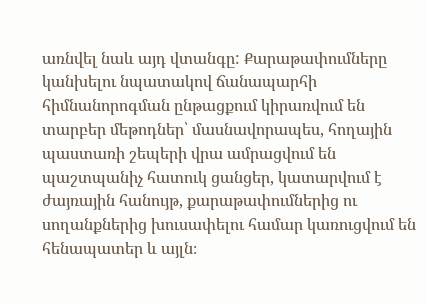առնվել նաև այդ վտանգը: Քարաթափումները կանխելու նպատակով ճանապարհի հիմնանորոգման ընթացքում կիրառվում են տարբեր մեթոդներ՝ մասնավորապես‚ հողային պաստառի շեպերի վրա ամրացվում են պաշտպանիչ հատուկ ցանցեր‚ կատարվում է ժայռային հանույթ‚ քարաթափումներից ու սողանքներից խուսափելու համար կառուցվում են հենապատեր և այլն։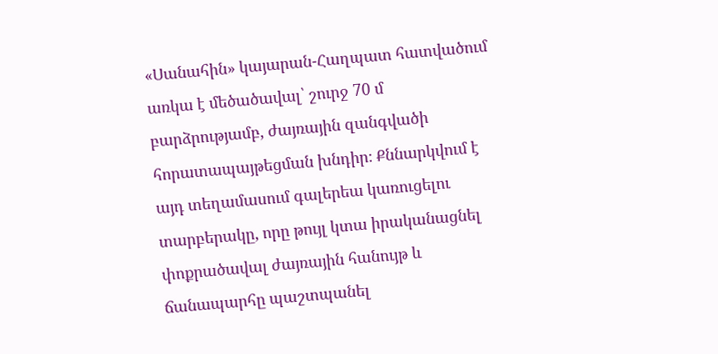«Սանահին» կայարան-Հաղպատ հատվածում առկա է մեծածավալ՝ շուրջ 70 մ բարձրությամբ‚ ժայռային զանգվածի հորատապայթեցման խնդիր։ Քննարկվում է այդ տեղամասում գալերեա կառուցելու տարբերակը, որը թույլ կտա իրականացնել փոքրածավալ ժայռային հանույթ և ճանապարհը պաշտպանել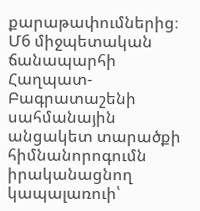քարաթափումներից։ Մ6 միջպետական ճանապարհի Հաղպատ-Բագրատաշենի սահմանային անցակետ տարածքի հիմնանորոգումն իրականացնող կապալառուի՝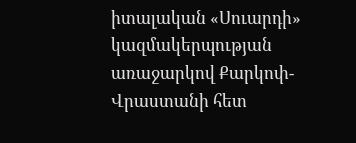իտալական «Սուարդի» կազմակերպության առաջարկով Քարկոփ-Վրաստանի հետ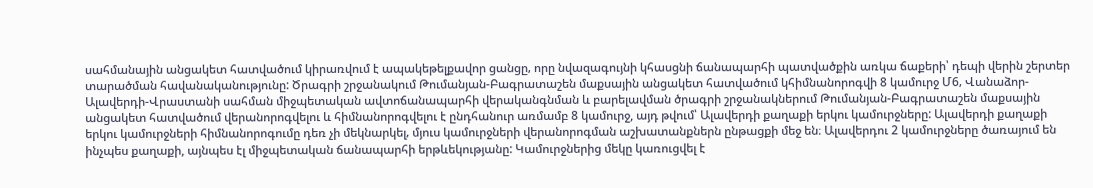սահմանային անցակետ հատվածում կիրառվում է ապակեթելքավոր ցանցը‚ որը նվազագույնի կհասցնի ճանապարհի պատվածքին առկա ճաքերի՝ դեպի վերին շերտեր տարածման հավանականությունը: Ծրագրի շրջանակում Թումանյան-Բագրատաշեն մաքսային անցակետ հատվածում կհիմնանորոգվի 8 կամուրջ Մ6‚ Վանաձոր-Ալավերդի-Վրաստանի սահման միջպետական ավտոճանապարհի վերականգնման և բարելավման ծրագրի շրջանակներում Թումանյան-Բագրատաշեն մաքսային անցակետ հատվածում վերանորոգվելու և հիմնանորոգվելու է ընդհանուր առմամբ 8 կամուրջ, այդ թվում՝ Ալավերդի քաղաքի երկու կամուրջները: Ալավերդի քաղաքի երկու կամուրջների հիմնանորոգումը դեռ չի մեկնարկել‚ մյուս կամուրջների վերանորոգման աշխատանքներն ընթացքի մեջ են։ Ալավերդու 2 կամուրջները ծառայում են ինչպես քաղաքի, այնպես էլ միջպետական ճանապարհի երթևեկությանը: Կամուրջներից մեկը կառուցվել է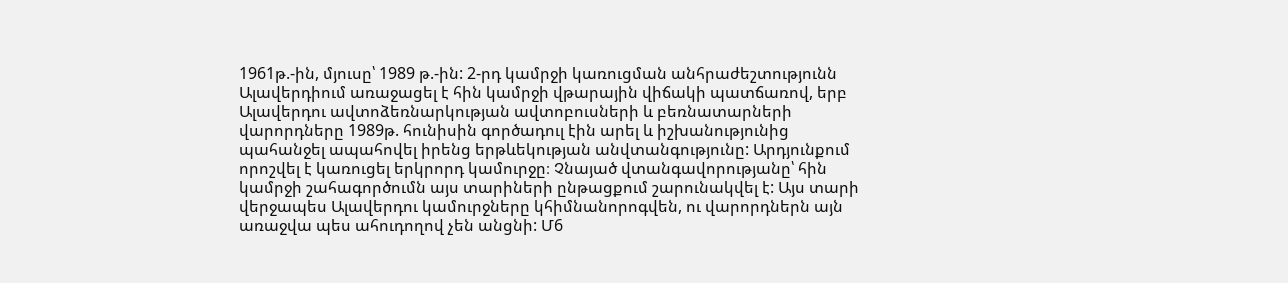1961թ.-ին, մյուսը՝ 1989 թ.-ին: 2-րդ կամրջի կառուցման անհրաժեշտությունն Ալավերդիում առաջացել է հին կամրջի վթարային վիճակի պատճառով, երբ Ալավերդու ավտոձեռնարկության ավտոբուսների և բեռնատարների վարորդները 1989թ. հունիսին գործադուլ էին արել և իշխանությունից պահանջել ապահովել իրենց երթևեկության անվտանգությունը: Արդյունքում որոշվել է կառուցել երկրորդ կամուրջը։ Չնայած վտանգավորությանը՝ հին կամրջի շահագործումն այս տարիների ընթացքում շարունակվել է: Այս տարի վերջապես Ալավերդու կամուրջները կհիմնանորոգվեն, ու վարորդներն այն առաջվա պես ահուդողով չեն անցնի: Մ6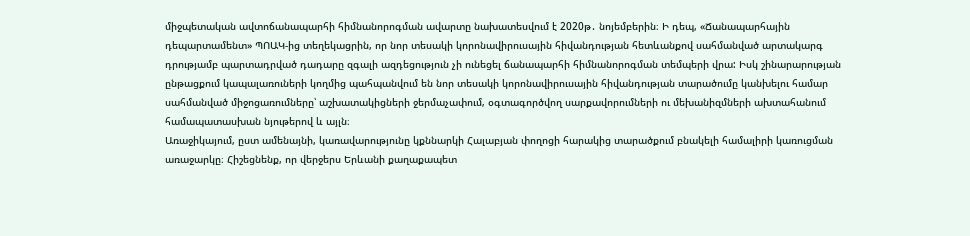միջպետական ավտոճանապարհի հիմնանորոգման ավարտը նախատեսվում է 2020թ․ նոյեմբերին։ Ի դեպ, «Ճանապարհային դեպարտամենտ» ՊՈԱԿ-ից տեղեկացրին, որ նոր տեսակի կորոնավիրուսային հիվանդության հետևանքով սահմանված արտակարգ դրությամբ պարտադրված դադարը զգալի ազդեցություն չի ունեցել ճանապարհի հիմնանորոգման տեմպերի վրա: Իսկ շինարարության ընթացքում կապալառուների կողմից պահպանվում են նոր տեսակի կորոնավիրուսային հիվանդության տարածումը կանխելու համար սահմանված միջոցառումները՝ աշխատակիցների ջերմաչափում‚ օգտագործվող սարքավորումների ու մեխանիզմների ախտահանում համապատասխան նյութերով և այլն։
Առաջիկայում, ըստ ամենայնի, կառավարությունը կքննարկի Հալաբյան փողոցի հարակից տարածքում բնակելի համալիրի կառուցման առաջարկը։ Հիշեցնենք, որ վերջերս Երևանի քաղաքապետ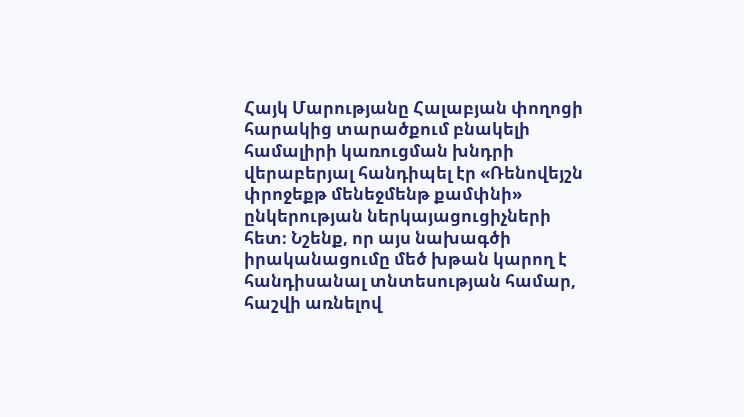Հայկ Մարությանը Հալաբյան փողոցի հարակից տարածքում բնակելի համալիրի կառուցման խնդրի վերաբերյալ հանդիպել էր «Ռենովեյշն փրոջեքթ մենեջմենթ քամփնի» ընկերության ներկայացուցիչների հետ։ Նշենք, որ այս նախագծի իրականացումը մեծ խթան կարող է հանդիսանալ տնտեսության համար, հաշվի առնելով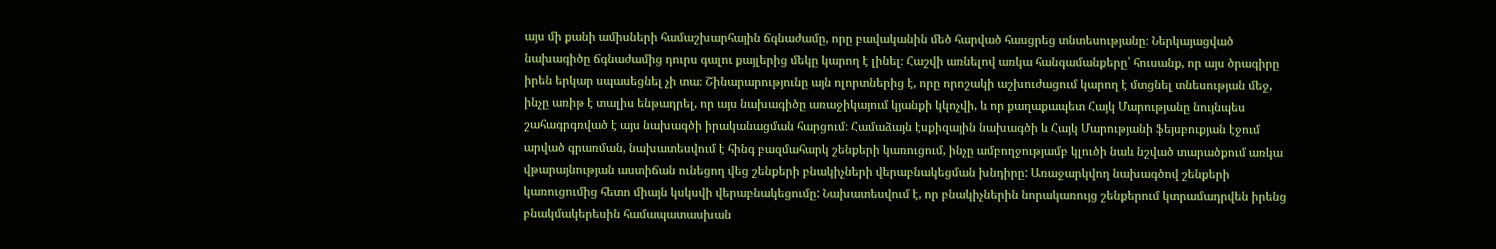այս մի քանի ամիսների համաշխարհային ճգնաժամը, որը բավականին մեծ հարված հասցրեց տնտեսությանը։ Ներկայացված նախագիծը ճգնաժամից դուրս գալու քայլերից մեկը կարող է լինել։ Հաշվի առնելով առկա հանգամանքերը՝ հուսանք, որ այս ծրագիրը իրեն երկար սպասեցնել չի տա։ Շինարարությունը այն ոլորտներից է, որը որոշակի աշխուժացում կարող է մտցնել տնեսության մեջ, ինչը առիթ է տալիս ենթադրել, որ այս նախագիծը առաջիկայում կյանքի կկոչվի, և որ քաղաքապետ Հայկ Մարությանը նույնպես շահագրգռված է այս նախագծի իրականացման հարցում։ Համաձայն էսքիզային նախագծի և Հայկ Մարությանի ֆեյսբուքյան էջում արված գրառման, նախատեսվում է հինգ բազմահարկ շենքերի կառուցում, ինչը ամբողջությամբ կլուծի նաև նշված տարածքում առկա վթարայնության աստիճան ունեցող վեց շենքերի բնակիչների վերաբնակեցման խնդիրը: Առաջարկվող նախագծով շենքերի կառուցումից հետո միայն կսկսվի վերաբնակեցումը: Նախատեսվում է, որ բնակիչներին նորակառույց շենքերում կտրամադրվեն իրենց բնակմակերեսին համապատասխան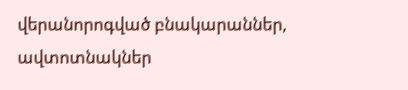վերանորոգված բնակարաններ, ավտոտնակներ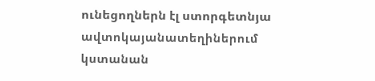ունեցողներն էլ ստորգետնյա ավտոկայանատեղիներում կստանան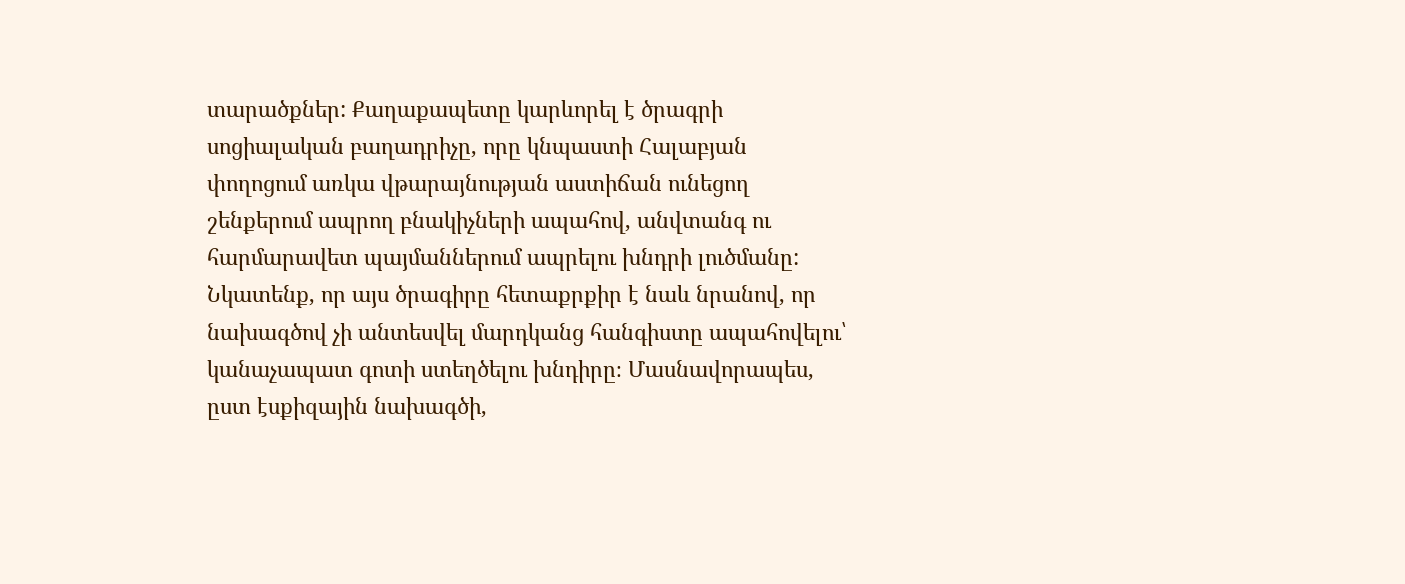տարածքներ: Քաղաքապետը կարևորել է ծրագրի սոցիալական բաղադրիչը, որը կնպաստի Հալաբյան փողոցում առկա վթարայնության աստիճան ունեցող շենքերում ապրող բնակիչների ապահով, անվտանգ ու հարմարավետ պայմաններում ապրելու խնդրի լուծմանը: Նկատենք, որ այս ծրագիրը հետաքրքիր է նաև նրանով, որ նախագծով չի անտեսվել մարդկանց հանգիստը ապահովելու՝ կանաչապատ գոտի ստեղծելու խնդիրը։ Մասնավորապես, ըստ էսքիզային նախագծի,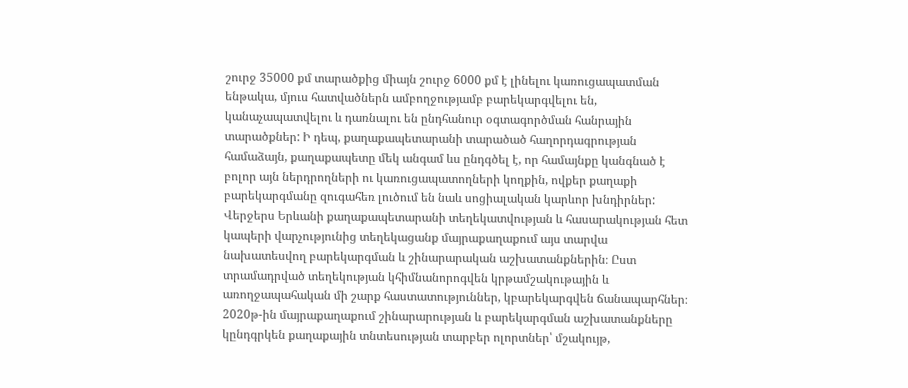շուրջ 35000 քմ տարածքից միայն շուրջ 6000 քմ է լինելու կառուցապատման ենթակա, մյուս հատվածներն ամբողջությամբ բարեկարգվելու են, կանաչապատվելու և դառնալու են ընդհանուր օգտագործման հանրային տարածքներ: Ի դեպ, քաղաքապետարանի տարածած հաղորդագրության համաձայն, քաղաքապետը մեկ անգամ ևս ընդգծել է, որ համայնքը կանգնած է բոլոր այն ներդրողների ու կառուցապատողների կողքին, ովքեր քաղաքի բարեկարգմանը զուգահեռ լուծում են նաև սոցիալական կարևոր խնդիրներ:
Վերջերս Երևանի քաղաքապետարանի տեղեկատվության և հասարակության հետ կապերի վարչությունից տեղեկացանք մայրաքաղաքում այս տարվա նախատեսվող բարեկարգման և շինարարական աշխատանքներին։ Ըստ տրամադրված տեղեկության կհիմնանորոգվեն կրթամշակութային և առողջապահական մի շարք հաստատություններ, կբարեկարգվեն ճանապարհներ։ 2020թ-ին մայրաքաղաքում շինարարության և բարեկարգման աշխատանքները կընդգրկեն քաղաքային տնտեսության տարբեր ոլորտներ՝ մշակույթ,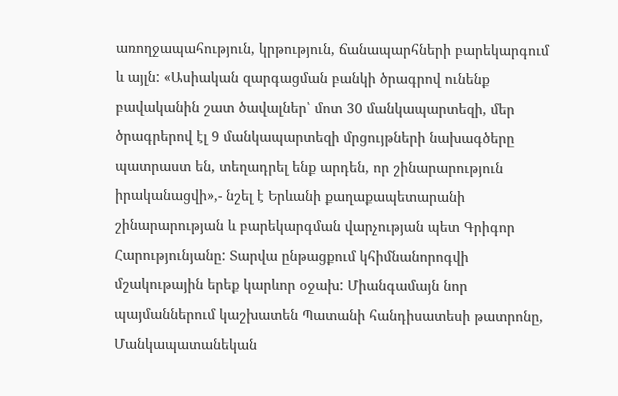առողջապահություն, կրթություն, ճանապարհների բարեկարգում և այլն: «Ասիական զարգացման բանկի ծրագրով ունենք բավականին շատ ծավալներ՝ մոտ 30 մանկապարտեզի, մեր ծրագրերով էլ 9 մանկապարտեզի մրցույթների նախագծերը պատրաստ են, տեղադրել ենք արդեն, որ շինարարություն իրականացվի»,- նշել է Երևանի քաղաքապետարանի շինարարության և բարեկարգման վարչության պետ Գրիգոր Հարությունյանը: Տարվա ընթացքում կհիմնանորոգվի մշակութային երեք կարևոր օջախ: Միանգամայն նոր պայմաններում կաշխատեն Պատանի հանդիսատեսի թատրոնը, Մանկապատանեկան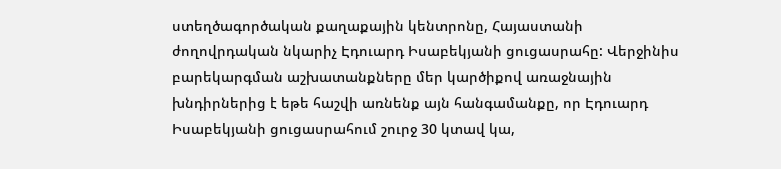ստեղծագործական քաղաքային կենտրոնը, Հայաստանի ժողովրդական նկարիչ Էդուարդ Իսաբեկյանի ցուցասրահը: Վերջինիս բարեկարգման աշխատանքները մեր կարծիքով առաջնային խնդիրներից է եթե հաշվի առնենք այն հանգամանքը, որ Էդուարդ Իսաբեկյանի ցուցասրահում շուրջ 30 կտավ կա,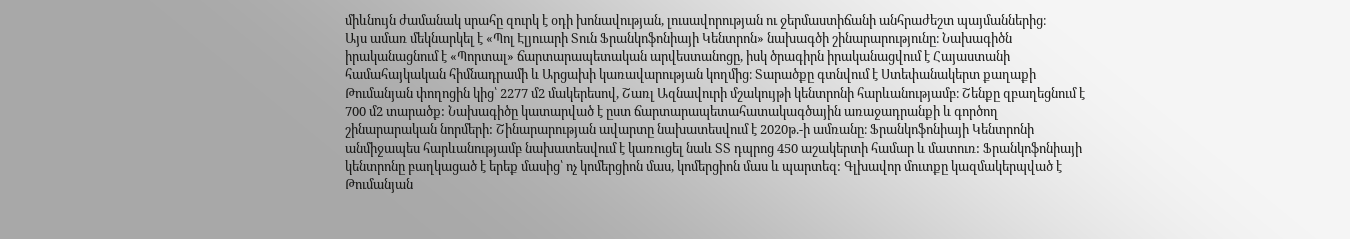միևնույն ժամանակ սրահը զուրկ է օդի խոնավության, լուսավորության ու ջերմաստիճանի անհրաժեշտ պայմաններից։
Այս ամառ մեկնարկել է «Պոլ Էլյուարի Տուն Ֆրանկոֆոնիայի Կենտրոն» նախագծի շինարարությունը։ Նախագիծն իրականացնում է «Պորտալ» ճարտարապետական արվեստանոցը, իսկ ծրագիրն իրականացվում է Հայաստանի համահայկական հիմնադրամի և Արցախի կառավարության կողմից։ Տարածքը գտնվում է Ստեփանակերտ քաղաքի Թումանյան փողոցին կից՝ 2277 մ2 մակերեսով, Շառլ Ազնավուրի մշակույթի կենտրոնի հարևանությամբ։ Շենքը զբաղեցնում է 700 մ2 տարածք: Նախագիծը կատարված է ըստ ճարտարապետահատակագծային առաջադրանքի և գործող շինարարական նորմերի: Շինարարության ավարտը նախատեսվում է 2020թ.-ի ամռանը։ Ֆրանկոֆոնիայի Կենտրոնի անմիջապես հարևանությամբ նախատեսվում է կառուցել նաև ՏՏ դպրոց 450 աշակերտի համար և մատուռ: Ֆրանկոֆոնիայի կենտրոնը բաղկացած է երեք մասից՝ ոչ կոմերցիոն մաս, կոմերցիոն մաս և պարտեզ: Գլխավոր մուտքը կազմակերպված է Թումանյան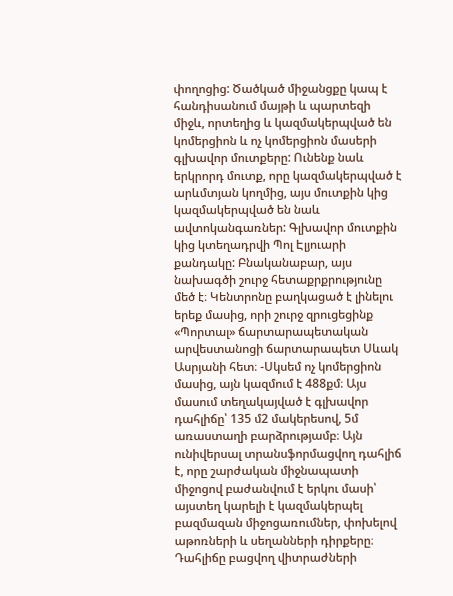փողոցից: Ծածկած միջանցքը կապ է հանդիսանում մայթի և պարտեզի միջև, որտեղից և կազմակերպված են կոմերցիոն և ոչ կոմերցիոն մասերի գլխավոր մուտքերը: Ունենք նաև երկրորդ մուտք, որը կազմակերպված է արևմտյան կողմից, այս մուտքին կից կազմակերպված են նաև ավտոկանգառներ: Գլխավոր մուտքին կից կտեղադրվի Պոլ Էլյուարի քանդակը: Բնականաբար, այս նախագծի շուրջ հետաքրքրությունը մեծ է։ Կենտրոնը բաղկացած է լինելու երեք մասից, որի շուրջ զրուցեցինք «Պորտալ» ճարտարապետական արվեստանոցի ճարտարապետ Սևակ Ասրյանի հետ։ -Սկսեմ ոչ կոմերցիոն մասից, այն կազմում է 488քմ։ Այս մասում տեղակայված է գլխավոր դահլիճը՝ 135 մ2 մակերեսով, 5մ առաստաղի բարձրությամբ։ Այն ունիվերսալ տրանսֆորմացվող դահլիճ է, որը շարժական միջնապատի միջոցով բաժանվում է երկու մասի՝ այստեղ կարելի է կազմակերպել բազմազան միջոցառումներ, փոխելով աթոռների և սեղանների դիրքերը։ Դահլիճը բացվող վիտրաժների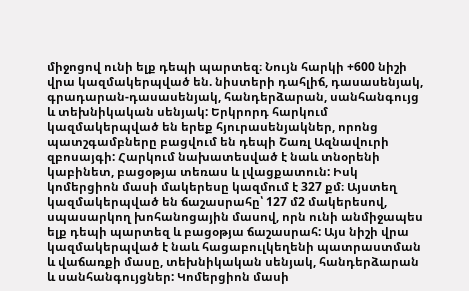միջոցով ունի ելք դեպի պարտեզ։ Նույն հարկի +600 նիշի վրա կազմակերպված են. նիստերի դահլիճ, դասասենյակ, գրադարան-դասասենյակ, հանդերձարան, սանհանգույց և տեխնիկական սենյակ: Երկրորդ հարկում կազմակերպված են երեք հյուրասենյակներ, որոնց պատշգամբները բացվում են դեպի Շառլ Ազնավուրի զբոսայգի: Հարկում նախատեսված է նաև տնօրենի կաբինետ, բացօթյա տեռաս և լվացքատուն: Իսկ կոմերցիոն մասի մակերեսը կազմում է 327 քմ։ Այստեղ կազմակերպված են ճաշասրահը՝ 127 մ2 մակերեսով, սպասարկող խոհանոցային մասով, որն ունի անմիջապես ելք դեպի պարտեզ և բացօթյա ճաշասրահ: Այս նիշի վրա կազմակերպված է նաև հացաբուլկեղենի պատրաստման և վաճառքի մասը, տեխնիկական սենյակ, հանդերձարան և սանհանգույցներ: Կոմերցիոն մասի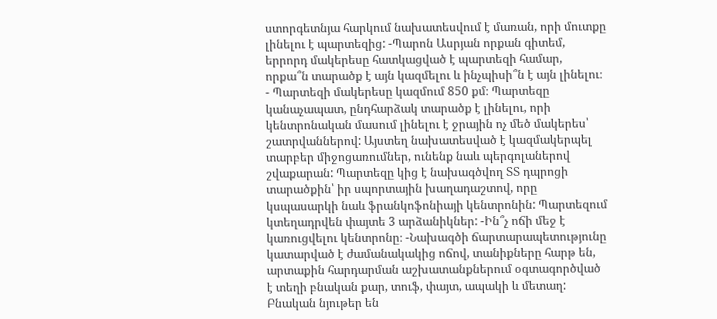ստորգետնյա հարկում նախատեսվում է մառան, որի մուտքը լինելու է պարտեզից: -Պարոն Ասրյան որքան գիտեմ, երրորդ մակերեսը հատկացված է պարտեզի համար, որքա՞ն տարածք է այն կազմելու և ինչպիսի՞ն է այն լինելու։ - Պարտեզի մակերեսը կազմում 850 քմ։ Պարտեզը կանաչապատ, ընդհարձակ տարածք է լինելու, որի կենտրոնական մասում լինելու է ջրային ոչ մեծ մակերես՝ շատրվաններով: Այստեղ նախատեսված է կազմակերպել տարբեր միջոցառումներ, ունենք նաև պերգոլաներով շվաքարան: Պարտեզը կից է նախագծվող ՏՏ դպրոցի տարածքին՝ իր սպորտային խաղադաշտով, որը կսպասարկի նաև ֆրանկոֆոնիայի կենտրոնին: Պարտեզում կտեղադրվեն փայտե 3 արձանիկներ: -Ին՞չ ոճի մեջ է կառուցվելու կենտրոնը։ -Նախագծի ճարտարապետությունը կատարված է ժամանակակից ոճով, տանիքները հարթ են, արտաքին հարդարման աշխատանքներում օգտագործված է տեղի բնական քար, տուֆ, փայտ, ապակի և մետաղ: Բնական նյութեր են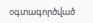օգտագործված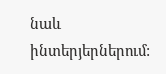նաև ինտերյերներում: